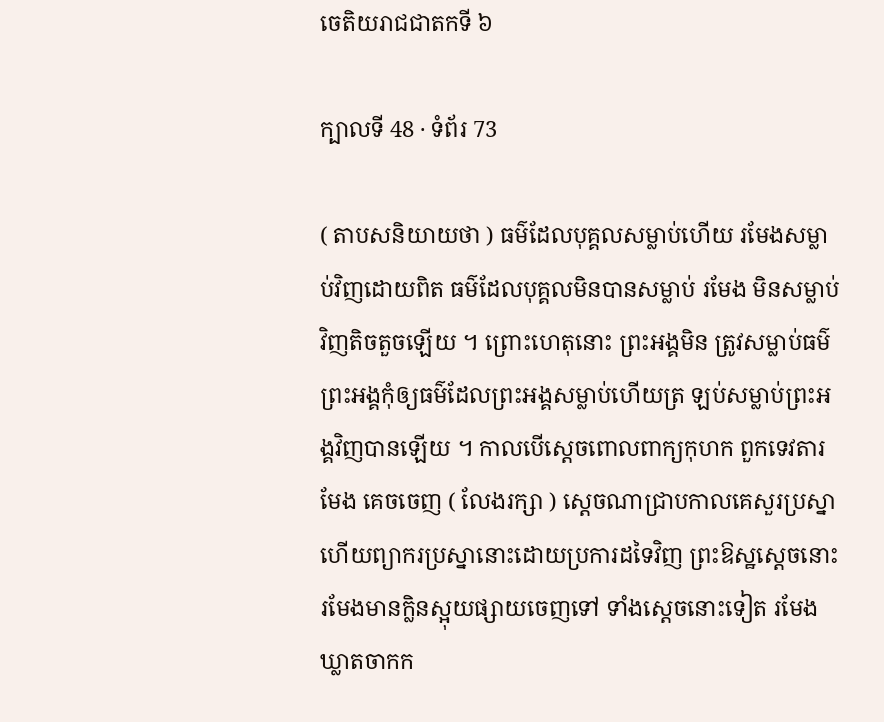ចេតិយរាជជាតកទី ៦

ក្បាលទី 48 · ទំព័រ 73

( តាបសនិយាយថា ) ធម៌ដែលបុគ្គលសម្លាប់ហើយ រមែងសម្លាប់វិញដោយពិត ធម៌ដែលបុគ្គលមិនបានសម្លាប់ រមែង មិនសម្លាប់វិញតិចតួចឡើយ ។ ព្រោះហេតុនោះ ព្រះអង្គមិន ត្រូវសម្លាប់ធម៌ ព្រះអង្គកុំឲ្យធម៌ដែលព្រះអង្គសម្លាប់ហើយត្រ ឡប់សម្លាប់ព្រះអង្គវិញបានឡើយ ។ កាលបើស្តេចពោលពាក្យកុហក ពួកទេវតារមែង គេចចេញ ( លែងរក្សា ) ស្តេចណាជ្រាបកាលគេសួរប្រស្នា ហើយព្យាករប្រស្នានោះដោយប្រការដទៃវិញ ព្រះឱស្ឋស្តេចនោះ រមែងមានក្លិនស្អុយផ្សាយចេញទៅ ទាំងស្តេចនោះទៀត រមែង ឃ្លាតចាកក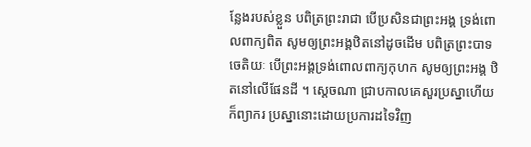ន្លែងរបស់ខ្លួន បពិត្រព្រះរាជា បើប្រសិនជាព្រះអង្គ ទ្រង់ពោលពាក្យពិត សូមឲ្យព្រះអង្គឋិតនៅដូចដើម បពិត្រព្រះបាទ ចេតិយៈ បើព្រះអង្គទ្រង់ពោលពាក្យកុហក សូមឲ្យព្រះអង្គ ឋិតនៅលើផែនដី ។ ស្តេចណា ជ្រាបកាលគេសួរប្រស្នាហើយ ក៏ព្យាករ ប្រស្នានោះដោយប្រការដទៃវិញ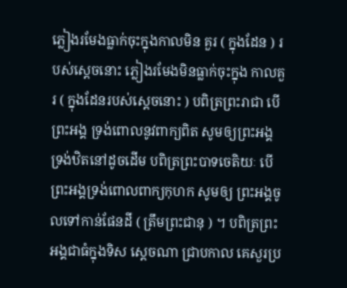ភ្លៀងរមែងធ្លាក់ចុះក្នុងកាលមិន គួរ ( ក្នុងដែន ) របស់ស្តេចនោះ ភ្លៀងរមែងមិនធ្លាក់ចុះក្នុង កាលគួរ ( ក្នុងដែនរបស់ស្តេចនោះ ) បពិត្រព្រះរាជា បើព្រះអង្គ ទ្រង់ពោលនូវពាក្យពិត សូមឲ្យព្រះអង្គទ្រង់ឋិតនៅដូចដើម បពិត្រព្រះបាទចេតិយៈ បើព្រះអង្គទ្រង់ពោលពាក្យកុហក សូមឲ្យ ព្រះអង្គចូលទៅកាន់ផែនដី ( ត្រឹមព្រះជានុ ) ។ បពិត្រព្រះអង្គជាធំក្នុងទិស ស្តេចណា ជ្រាបកាល គេសួរប្រ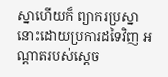ស្នាហើយក៏ ព្យាករប្រស្នានោះដោយប្រការដទៃវិញ អណ្តាតរបស់ស្តេច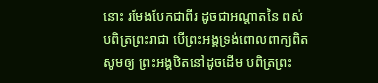នោះ រមែងបែកជាពីរ ដូចជាអណ្តាតនៃ ពស់ បពិត្រព្រះរាជា បើព្រះអង្គទ្រង់ពោលពាក្យពិត សូមឲ្យ ព្រះអង្គឋិតនៅដូចដើម បពិត្រព្រះ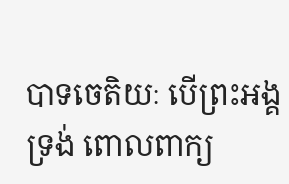បាទចេតិយៈ បើព្រះអង្គទ្រង់ ពោលពាក្យ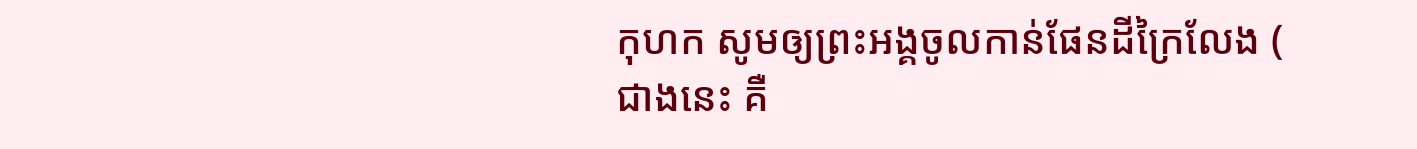កុហក សូមឲ្យព្រះអង្គចូលកាន់ផែនដីក្រៃលែង ( ជាងនេះ គឺ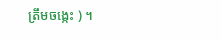ត្រឹមចង្កេះ ) ។